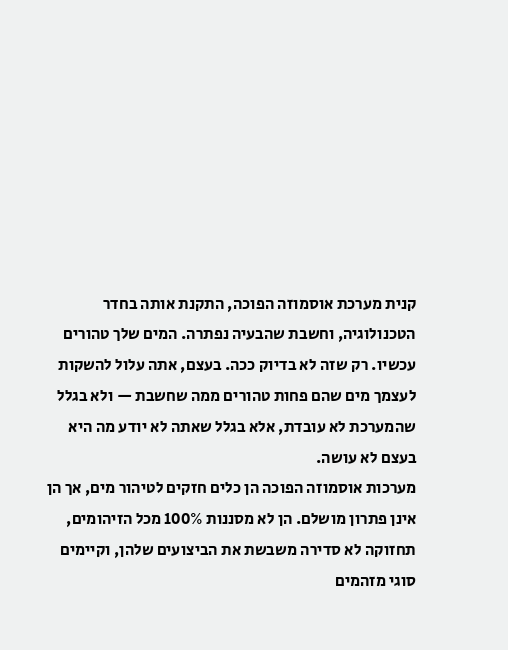קנית מערכת אוסמוזה הפוכה, התקנת אותה בחדר הטכנולוגיה, וחשבת שהבעיה נפתרה. המים שלך טהורים עכשיו. רק שזה לא בדיוק ככה. בעצם, אתה עלול להשקות לעצמך מים שהם פחות טהורים ממה שחשבת — ולא בגלל שהמערכת לא עובדת, אלא בגלל שאתה לא יודע מה היא בעצם לא עושה.
מערכות אוסמוזה הפוכה הן כלים חזקים לטיהור מים, אך הן אינן פתרון מושלם. הן לא מסננות 100% מכל הזיהומים, תחזוקה לא סדירה משבשת את הביצועים שלהן, וקיימים סוגי מזהמים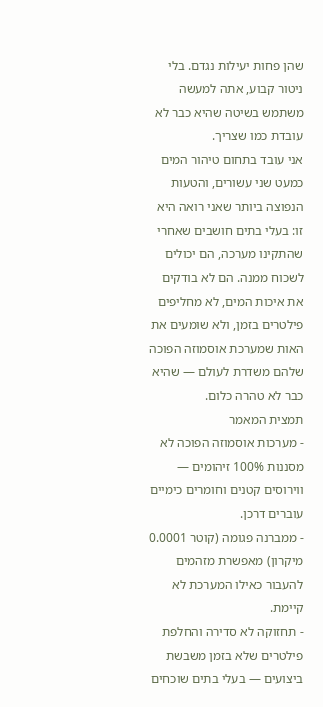שהן פחות יעילות נגדם. בלי ניטור קבוע, אתה למעשה משתמש בשיטה שהיא כבר לא עובדת כמו שצריך.
אני עובד בתחום טיהור המים כמעט שני עשורים, והטעות הנפוצה ביותר שאני רואה היא זו: בעלי בתים חושבים שאחרי שהתקינו מערכה, הם יכולים לשכוח ממנה. הם לא בודקים את איכות המים, לא מחליפים פילטרים בזמן, ולא שומעים את האות שמערכת אוסמוזה הפוכה שלהם משדרת לעולם — שהיא כבר לא טהרה כלום.
תמצית המאמר
- מערכות אוסמוזה הפוכה לא מסננות 100% זיהומים — ווירוסים קטנים וחומרים כימיים עוברים דרכן.
- ממברנה פגומה (קוטר 0.0001 מיקרון) מאפשרת מזהמים להעבור כאילו המערכת לא קיימת.
- תחזוקה לא סדירה והחלפת פילטרים שלא בזמן משבשת ביצועים — בעלי בתים שוכחים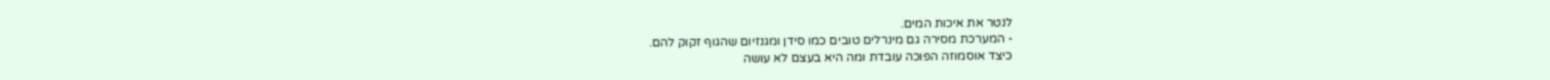לנטר את איכות המים.
- המערכת מסירה גם מינרלים טובים כמו סידן ומגנזיום שהגוף זקוק להם.
כיצד אוסמוזה הפוכה עובדת ומה היא בעצם לא עושה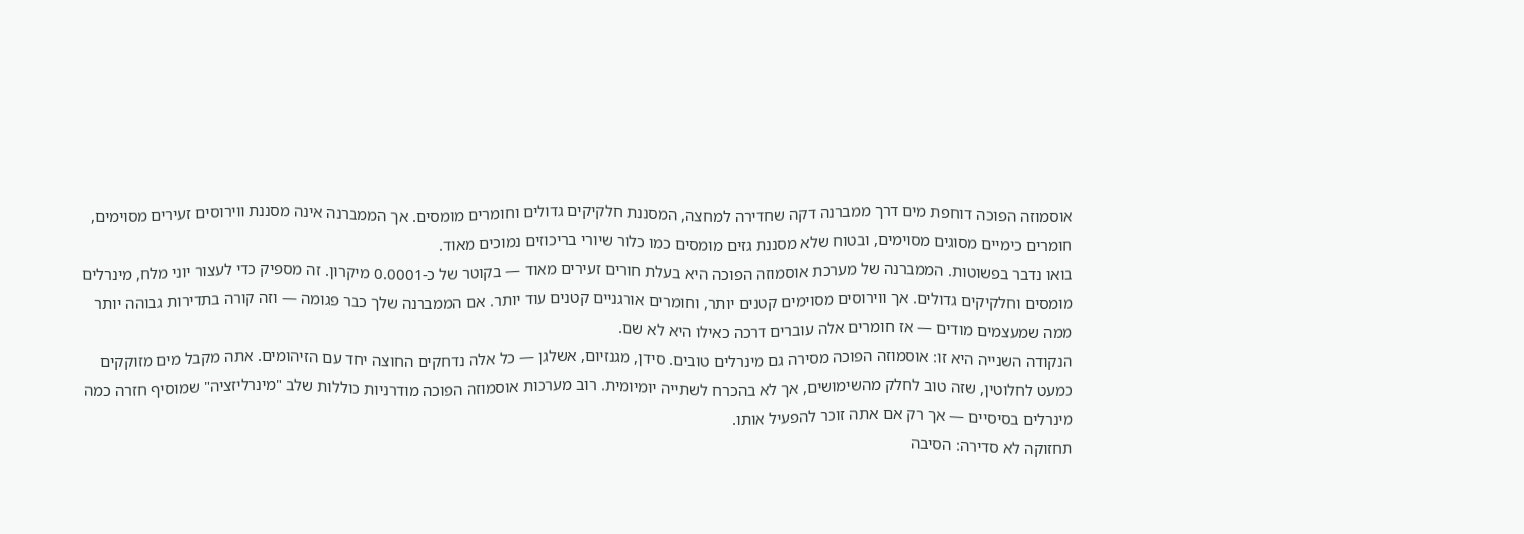אוסמוזה הפוכה דוחפת מים דרך ממברנה דקה שחדירה למחצה, המסננת חלקיקים גדולים וחומרים מומסים. אך הממברנה אינה מסננת ווירוסים זעירים מסוימים, חומרים כימיים מסוגים מסוימים, ובטוח שלא מסננת גזים מומסים כמו כלור שיורי בריכוזים נמוכים מאוד.
בואו נדבר בפשוטות. הממברנה של מערכת אוסמוזה הפוכה היא בעלת חורים זעירים מאוד — בקוטר של כ-0.0001 מיקרון. זה מספיק כדי לעצור יוני מלח, מינרלים מומסים וחלקיקים גדולים. אך ווירוסים מסוימים קטנים יותר, וחומרים אורגניים קטנים עוד יותר. אם הממברנה שלך כבר פגומה — וזה קורה בתדירות גבוהה יותר ממה שמעצמים מודים — אז חומרים אלה עוברים דרכה כאילו היא לא שם.
הנקודה השנייה היא זו: אוסמוזה הפוכה מסירה גם מינרלים טובים. סידן, מגנזיום, אשלגן — כל אלה נדחקים החוצה יחד עם הזיהומים. אתה מקבל מים מזוקקים כמעט לחלוטין, שזה טוב לחלק מהשימושים, אך לא בהכרח לשתייה יומיומית. רוב מערכות אוסמוזה הפוכה מודרניות כוללות שלב "מינרליזציה" שמוסיף חזרה כמה מינרלים בסיסיים — אך רק אם אתה זוכר להפעיל אותו.
תחזוקה לא סדירה: הסיבה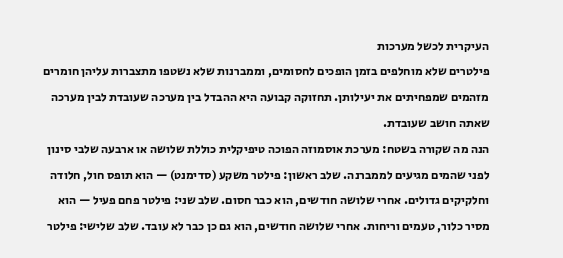העיקרית לכשל מערכות
פילטרים שלא מוחלפים בזמן הופכים לחסומים, וממברנות שלא נשטפו מתצברות עליהן חומרים מזהמים שמפחיתים את יעילותן. תחזוקה קבועה היא ההבדל בין מערכה שעובדת לבין מערכה שאתה חושב שעובדת.
הנה מה שקורה בשטח: מערכת אוסמוזה הפוכה טיפיקלית כוללת שלושה או ארבעה שלבי סינון לפני שהמים מגיעים לממברנה. שלב ראשון: פילטר משקע (סדימנט) — הוא תופס חול, חלודה וחלקיקים גדולים. אחרי שלושה חודשים, הוא כבר חסום. שלב שני: פילטר פחם פעיל — הוא מסיר כלור, טעמים וריחות. אחרי שלושה חודשים, הוא גם כן כבר לא עובד. שלב שלישי: פילטר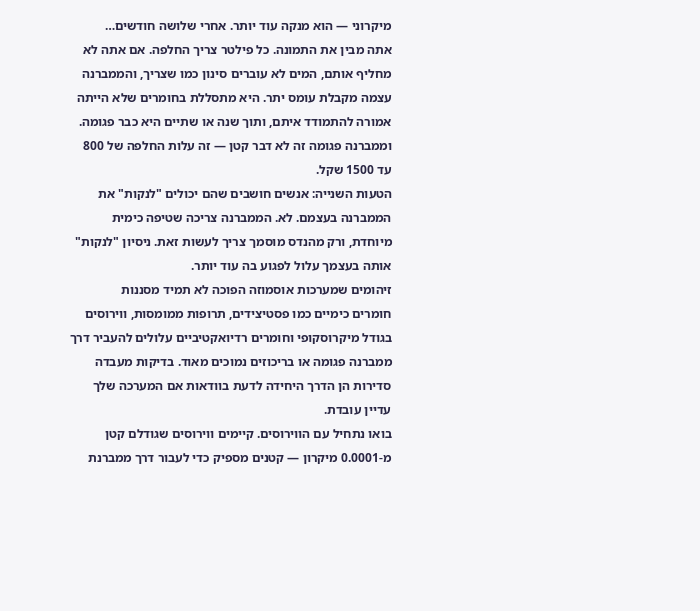מיקרוני — הוא מנקה עוד יותר. אחרי שלושה חודשים…
אתה מבין את התמונה. כל פילטר צריך החלפה. אם אתה לא מחליף אותם, המים לא עוברים סינון כמו שצריך, והממברנה עצמה מקבלת עומס יתר. היא מתסללת בחומרים שלא הייתה אמורה להתמודד איתם, ותוך שנה או שתיים היא כבר פגומה. וממברנה פגומה זה לא דבר קטן — זה עלות החלפה של 800 עד 1500 שקל.
הטעות השנייה: אנשים חושבים שהם יכולים "לנקות" את הממברנה בעצמם. לא. הממברנה צריכה שטיפה כימית מיוחדת, ורק מהנדס מוסמך צריך לעשות זאת. ניסיון "לנקות" אותה בעצמך עלול לפגוע בה עוד יותר.
זיהומים שמערכות אוסמוזה הפוכה לא תמיד מסננות
חומרים כימיים כמו פסטיצידים, תרופות ממומסות, ווירוסים בגודל מיקרוסקופי וחומרים רדיואקטיביים עלולים להעביר דרך ממברנה פגומה או בריכוזים נמוכים מאוד. בדיקות מעבדה סדירות הן הדרך היחידה לדעת בוודאות אם המערכה שלך עדיין עובדת.
בואו נתחיל עם הווירוסים. קיימים ווירוסים שגודלם קטן מ-0.0001 מיקרון — קטנים מספיק כדי לעבור דרך ממברנת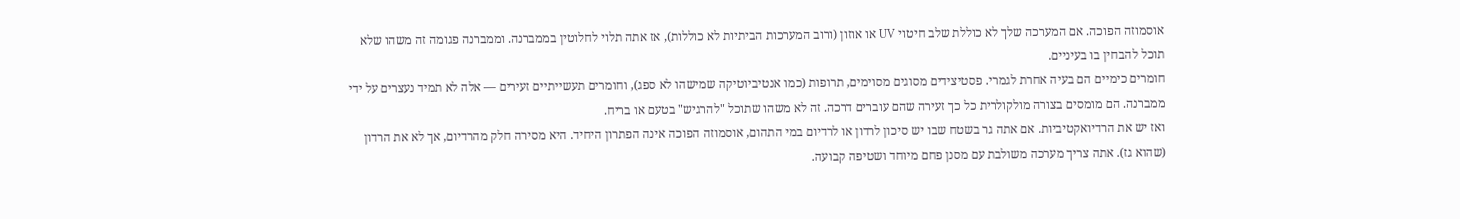אוסמוזה הפוכה. אם המערכה שלך לא כוללת שלב חיטוי UV או אוזון (ורוב המערכות הביתיות לא כוללות), אז אתה תלוי לחלוטין בממברנה. וממברנה פגומה זה משהו שלא תוכל להבחין בו בעיניים.
חומרים כימיים הם בעיה אחרת לגמרי. פסטיצידים מסוגים מסוימים, תרופות (כמו אנטיביוטיקה שמישהו לא ספג), וחומרים תעשייתיים זעירים — אלה לא תמיד נעצרים על ידי ממברנה. הם מומסים בצורה מולקולרית כל כך זעירה שהם עוברים דרכה. זה לא משהו שתוכל "להרגיש" בטעם או בריח.
ואז יש את הרדיואקטיביות. אם אתה גר בשטח שבו יש סיכון לרדון או לרדיום במי התהום, אוסמוזה הפוכה אינה הפתרון היחיד. היא מסירה חלק מהרדיום, אך לא את הרדון (שהוא גז). אתה צריך מערכה משולבת עם מסנן פחם מיוחד ושטיפה קבועה.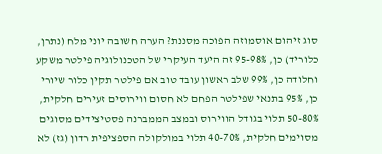סוג זיהום אוסמוזה הפוכה מסננת? הערה חשובה יוני מלח (נתרן, כלוריד) כן, 95-98% זה היעד העיקרי של הטכנולוגיה פילטר משקע וחלודה כן, 99% שלב ראשון עובד טוב אם פילטר תקין כלור שיורי כן, 95% בתנאי שפילטר הפחם לא חסום ווירוסים זעירים חלקית, 50-80% תלוי בגודל הווירוס ובמצב הממברנה פסטיצידים מסוגים מסוימים חלקית, 40-70% תלוי במולקולה הספציפית רדון (גז) לא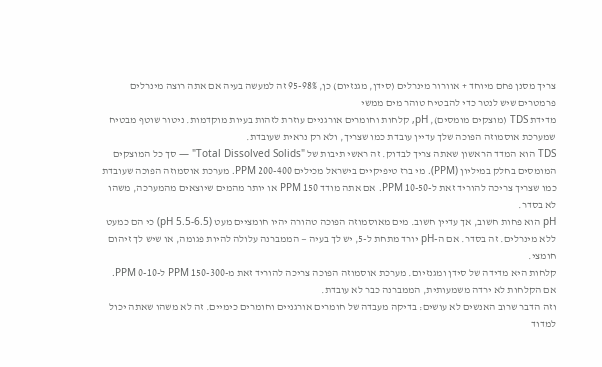צריך מסנן פחם מיוחד + אוורור מינרלים (סידן, מגנזיום) כן, 95-98% זה למעשה בעיה אם אתה רוצה מינרלים פרמטרים שיש לנטר כדי להבטיח טוהר מים ממשי
מדידת TDS (מוצקים מומסים), pH, קלחות וחומרים אורגניים עוזרת לזהות בעיות מוקדמות. ניטור שוטף מבטיח שמערכת אוסמוזה הפוכה שלך עדיין עובדת כמו שצריך, ולא רק נראית שעובדת.
TDS הוא המדד הראשון שאתה צריך לבדוק. זה ראשי תיבות של "Total Dissolved Solids" — סך כל המוצקים המומסים בחלק במיליון (PPM). מי ברז טיפיקיים בישראל מכילים 200-400 PPM. מערכת אוסמוזה הפוכה שעובדת כמו שצריך צריכה להוריד זאת ל-10-50 PPM. אם אתה מודד 150 PPM או יותר מהמים שיוצאים מהמערכה, משהו לא בסדר.
pH הוא פחות חשוב, אך עדיין חשוב. מים מאוסמוזה הפוכה טהורה יהיו חומציים מעט (pH 5.5-6.5) כי הם כמעט ללא מינרלים. זה בסדר. אם ה-pH יורד מתחת ל-5, יש לך בעיה — הממברנה עלולה להיות פגומה, או שיש לך זיהום חומצי.
קלחות היא מדידה של סידן ומגנזיום. מערכת אוסמוזה הפוכה צריכה להוריד זאת מ-150-300 PPM ל-0-10 PPM. אם הקלחות לא ירדה משמעותית, הממברנה כבר לא עובדת.
וזה הדבר שרוב האנשים לא עושים: בדיקה מעבדה של חומרים אורגניים וחומרים כימיים. זה לא משהו שאתה יכול למדוד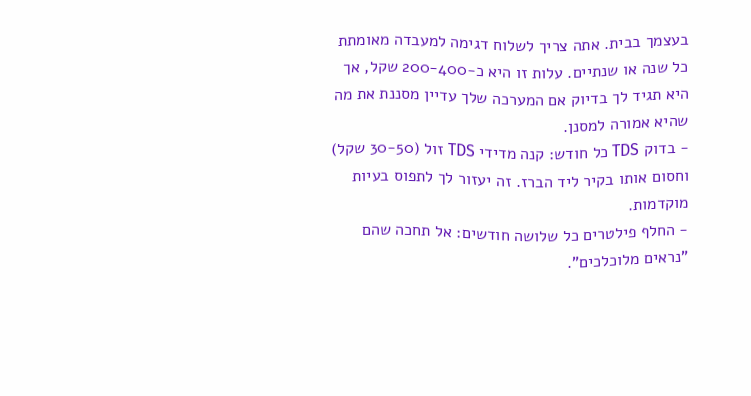בעצמך בבית. אתה צריך לשלוח דגימה למעבדה מאומתת כל שנה או שנתיים. עלות זו היא כ-200-400 שקל, אך היא תגיד לך בדיוק אם המערכה שלך עדיין מסננת את מה שהיא אמורה למסנן.
- בדוק TDS כל חודש: קנה מדידי TDS זול (30-50 שקל) וחסום אותו בקיר ליד הברז. זה יעזור לך לתפוס בעיות מוקדמות.
- החלף פילטרים כל שלושה חודשים: אל תחכה שהם "נראים מלוכלכים".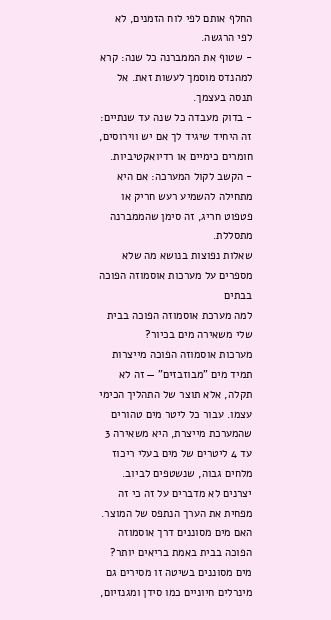החלף אותם לפי לוח הזמנים, לא לפי הרגשה.
- שטוף את הממברנה כל שנה: קרא למהנדס מוסמך לעשות זאת. אל תנסה בעצמך.
- בדוק מעבדה כל שנה עד שנתיים: זה היחיד שיגיד לך אם יש ווירוסים, חומרים כימיים או רדיואקטיביות.
- הקשב לקול המערכה: אם היא מתחילה להשמיע רעש חריק או פטפוט חריג, זה סימן שהממברנה מתסללת.
שאלות נפוצות בנושא מה שלא מספרים על מערכות אוסמוזה הפוכה בבתים
למה מערכת אוסמוזה הפוכה בבית שלי משאירה מים בכיור?
מערכות אוסמוזה הפוכה מייצרות תמיד מים "מבוזבזים" — זה לא תקלה, אלא תוצר של התהליך הכימי עצמו. עבור כל ליטר מים טהורים שהמערכת מייצרת, היא משאירה 3 עד 4 ליטרים של מים בעלי ריכוז מלחים גבוה, שנשטפים לביוב. יצרנים לא מדברים על זה כי זה מפחית את הערך הנתפס של המוצר.
האם מים מסוננים דרך אוסמוזה הפוכה בבית באמת בריאים יותר?
מים מסוננים בשיטה זו מסירים גם מינרלים חיוניים כמו סידן ומגנזיום,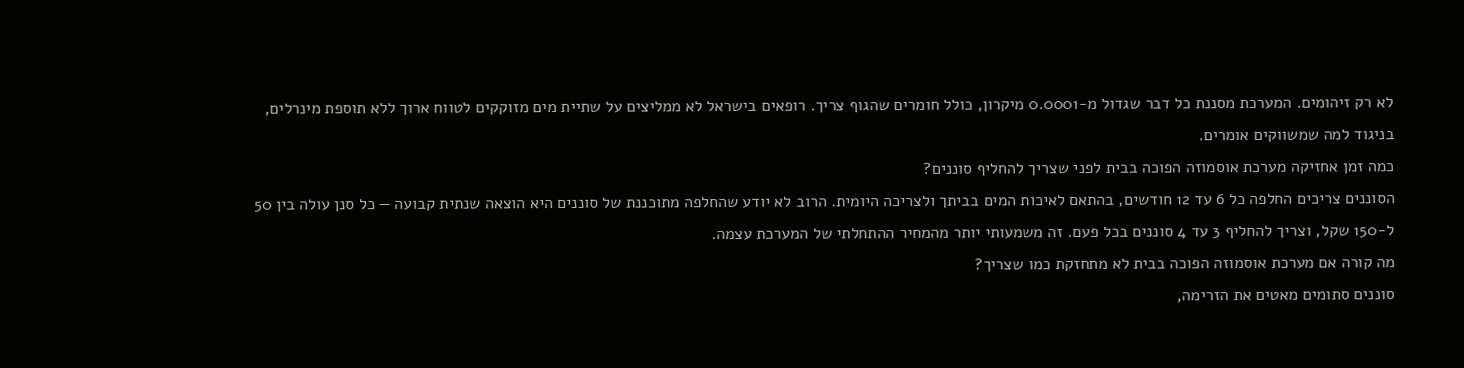לא רק זיהומים. המערכת מסננת כל דבר שגדול מ-0.0001 מיקרון, כולל חומרים שהגוף צריך. רופאים בישראל לא ממליצים על שתיית מים מזוקקים לטווח ארוך ללא תוספת מינרלים, בניגוד למה שמשווקים אומרים.
כמה זמן אחזיקה מערכת אוסמוזה הפוכה בבית לפני שצריך להחליף סוננים?
הסוננים צריכים החלפה כל 6 עד 12 חודשים, בהתאם לאיכות המים בביתך ולצריכה היומית. הרוב לא יודע שהחלפה מתוכננת של סוננים היא הוצאה שנתית קבועה — כל סנן עולה בין 50 ל-150 שקל, וצריך להחליף 3 עד 4 סוננים בכל פעם. זה משמעותי יותר מהמחיר ההתחלתי של המערכת עצמה.
מה קורה אם מערכת אוסמוזה הפוכה בבית לא מתחזקת כמו שצריך?
סוננים סתומים מאטים את הזרימה,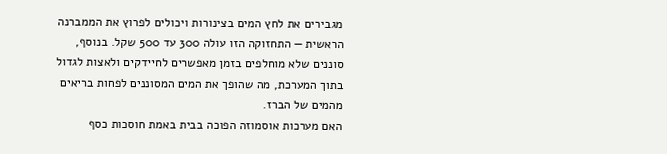מגבירים את לחץ המים בצינורות ויכולים לפרוץ את הממברנה הראשית — התחזוקה הזו עולה 300 עד 500 שקל. בנוסף, סוננים שלא מוחלפים בזמן מאפשרים לחיידקים ולאצות לגדול בתוך המערכת, מה שהופך את המים המסוננים לפחות בריאים מהמים של הברז.
האם מערכות אוסמוזה הפוכה בבית באמת חוסכות כסף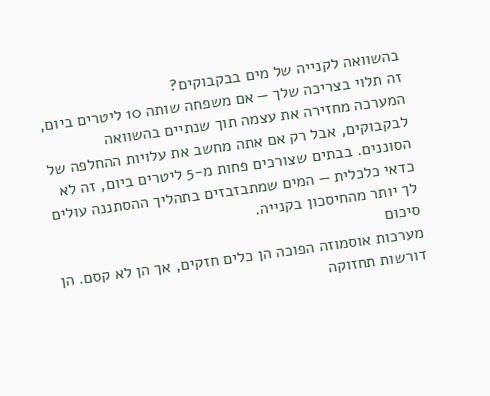בהשוואה לקנייה של מים בבקבוקים?
זה תלוי בצריכה שלך — אם משפחה שותה 10 ליטרים ביום, המערכה מחזירה את עצמה תוך שנתיים בהשוואה לבקבוקים, אבל רק אם אתה מחשב את עלויות ההחלפה של הסוננים. בבתים שצורכים פחות מ-5 ליטרים ביום, זה לא כדאי כלכלית — המים שמתבזבזים בתהליך ההסתננה עולים לך יותר מהחיסכון בקנייה.
סיכום
מערכות אוסמוזה הפוכה הן כלים חזקים, אך הן לא קסם. הן דורשות תחזוקה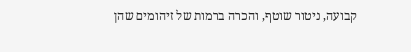קבועה, ניטור שוטף, והכרה ברמות של זיהומים שהן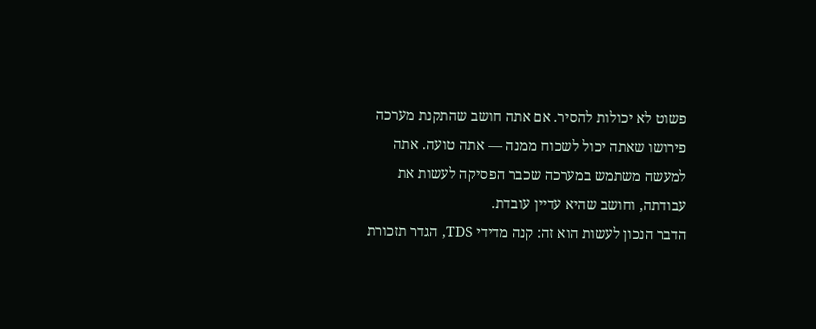פשוט לא יכולות להסיר. אם אתה חושב שהתקנת מערכה פירושו שאתה יכול לשכוח ממנה — אתה טועה. אתה למעשה משתמש במערכה שכבר הפסיקה לעשות את עבודתה, וחושב שהיא עדיין עובדת.
הדבר הנכון לעשות הוא זה: קנה מדידי TDS, הגדר תזכורת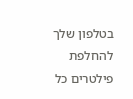בטלפון שלך להחלפת פילטרים כל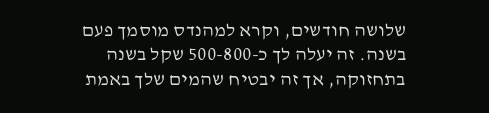שלושה חודשים, וקרא למהנדס מוסמך פעם בשנה. זה יעלה לך כ-500-800 שקל בשנה בתחזוקה, אך זה יבטיח שהמים שלך באמת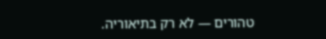טהורים — לא רק בתיאוריה.